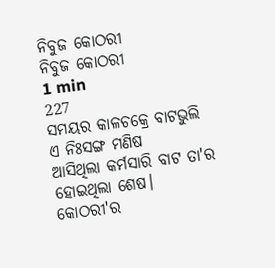ନିବୁଜ କୋଠରୀ
ନିବୁଜ କୋଠରୀ
1 min
227
ସମୟର କାଳଚକ୍ରେ ବାଟଭୁଲି
ଏ ନିଃସଙ୍ଗ ମଣିଷ
ଆସିଥିଲା କର୍ମସାରି ବାଟ ତା'ର
ହୋଇଥିଲା ଶେଷ।
କୋଠରୀ'ର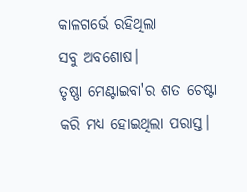କାଳଗର୍ଭେ ରହିଥିଲା
ସବୁ ଅବଶୋଷ।
ତୃଷ୍ଣା ମେଣ୍ଟାଇବା'ର ଶତ ଚେଷ୍ଟା
କରି ମଧ୍ୟ ହୋଇଥିଲା ପରାସ୍ତ।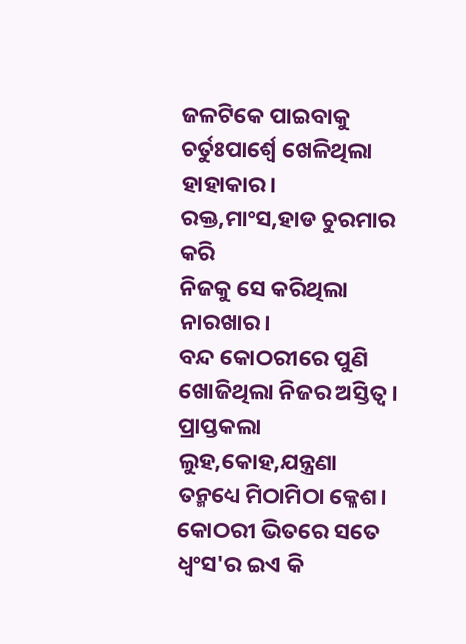ଜଳଟିକେ ପାଇବାକୁ
ଚର୍ତୁଃପାର୍ଶ୍ବେ ଖେଳିଥିଲା ହାହାକାର।
ରକ୍ତ,ମାଂସ,ହାଡ ଚୁରମାର କରି
ନିଜକୁ ସେ କରିଥିଲା ନାରଖାର।
ବନ୍ଦ କୋଠରୀରେ ପୁଣି
ଖୋଜିଥିଲା ନିଜର ଅସ୍ତିତ୍ବ।
ପ୍ରାପ୍ତକଲା ଲୁହ,କୋହ,ଯନ୍ତ୍ରଣା
ତନ୍ମଧ୍ୟେ ମିଠାମିଠା କ୍ଳେଶ।
କୋଠରୀ ଭିତରେ ସତେ
ଧ୍ବଂସ'ର ଇଏ କି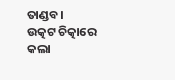ତାଣ୍ଡବ।
ଉତ୍କଟ ଚିତ୍କାରେ କଲା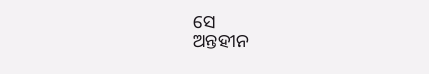ସେ
ଅନ୍ତହୀନ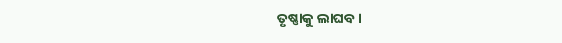ତୃଷ୍ଣାକୁ ଲାଘବ।